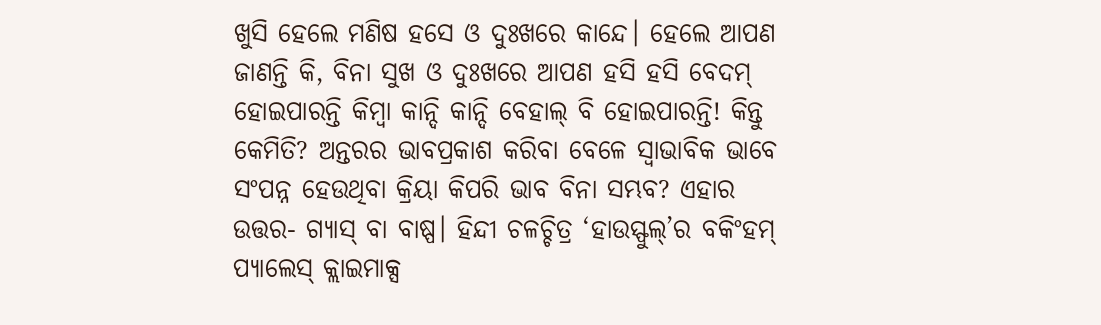ଖୁସି ହେଲେ ମଣିଷ ହସେ ଓ ଦୁଃଖରେ କାନ୍ଦେ। ହେଲେ ଆପଣ ଜାଣନ୍ତି କି, ବିନା ସୁଖ ଓ ଦୁଃଖରେ ଆପଣ ହସି ହସି ବେଦମ୍ ହୋଇପାରନ୍ତି କିମ୍ବା କାନ୍ଦି କାନ୍ଦି ବେହାଲ୍ ବି ହୋଇପାରନ୍ତି! କିନ୍ତୁ କେମିତି? ଅନ୍ତରର ଭାବପ୍ରକାଶ କରିବା ବେଳେ ସ୍ବାଭାବିକ ଭାବେ ସଂପନ୍ନ ହେଉଥିବା କ୍ରିୟା କିପରି ଭାବ ବିନା ସମ୍ଭବ? ଏହାର ଉତ୍ତର- ଗ୍ୟାସ୍ ବା ବାଷ୍ପ। ହିନ୍ଦୀ ଚଳଚ୍ଚିତ୍ର ‘ହାଉସ୍ଫୁଲ୍’ର ବକିଂହମ୍ ପ୍ୟାଲେସ୍ କ୍ଲାଇମାକ୍ସ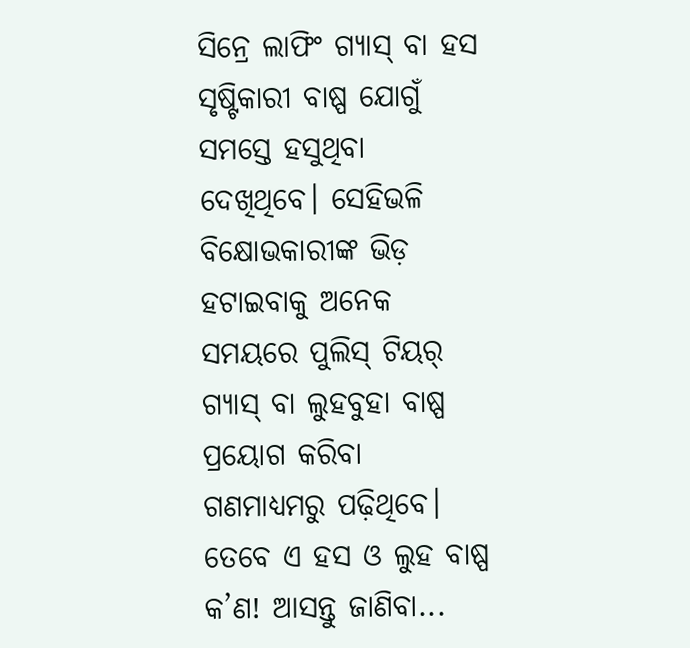ସିନ୍ରେ ଲାଫିଂ ଗ୍ୟାସ୍ ବା ହସ ସୃଷ୍ଟିକାରୀ ବାଷ୍ପ ଯୋଗୁଁ ସମସ୍ତେ ହସୁଥିବା ଦେଖିଥିବେ। ସେହିଭଳି ବିକ୍ଷୋଭକାରୀଙ୍କ ଭିଡ଼ ହଟାଇବାକୁ ଅନେକ ସମୟରେ ପୁଲିସ୍ ଟିୟର୍ ଗ୍ୟାସ୍ ବା ଲୁହବୁହା ବାଷ୍ପ ପ୍ରୟୋଗ କରିବା ଗଣମାଧ୍ୟମରୁ ପଢ଼ିଥିବେ। ତେବେ ଏ ହସ ଓ ଲୁହ ବାଷ୍ପ କ’ଣ! ଆସନ୍ତୁ ଜାଣିବା...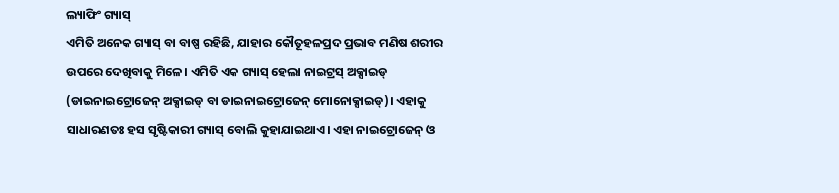ଲ୍ୟାଫିଂ ଗ୍ୟାସ୍
ଏମିତି ଅନେକ ଗ୍ୟାସ୍ ବା ବାଷ୍ପ ରହିଛି, ଯାହାର କୌତୂହଳପ୍ରଦ ପ୍ରଭାବ ମଣିଷ ଶରୀର ଉପରେ ଦେଖିବାକୁ ମିଳେ। ଏମିତି ଏକ ଗ୍ୟାସ୍ ହେଲା ନାଇଟ୍ରସ୍ ଅକ୍ସାଇଡ୍ (ଡାଇନାଇଟ୍ରୋଜେନ୍ ଅକ୍ସାଇଡ୍ ବା ଡାଇନାଇଟ୍ରୋଜେନ୍ ମୋନୋକ୍ସାଇଡ୍)। ଏହାକୁ ସାଧାରଣତଃ ହସ ସୃଷ୍ଟିକାରୀ ଗ୍ୟାସ୍ ବୋଲି କୁହାଯାଇଥାଏ। ଏହା ନାଇଟ୍ରୋଜେନ୍ ଓ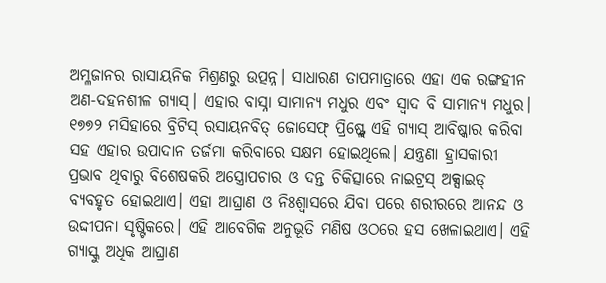ଅମ୍ଳଜାନର ରାସାୟନିକ ମିଶ୍ରଣରୁ ଉତ୍ପନ୍ନ। ସାଧାରଣ ତାପମାତ୍ରାରେ ଏହା ଏକ ରଙ୍ଗହୀନ ଅଣ-ଦହନଶୀଳ ଗ୍ୟାସ୍। ଏହାର ବାସ୍ନା ସାମାନ୍ୟ ମଧୁର ଏବଂ ସ୍ୱାଦ ବି ସାମାନ୍ୟ ମଧୁର। ୧୭୭୨ ମସିହାରେ ବ୍ରିଟିସ୍ ରସାୟନବିତ୍ ଜୋସେଫ୍ ପ୍ରିଷ୍ଟ୍ଲେ ଏହି ଗ୍ୟାସ୍ ଆବିଷ୍କାର କରିବା ସହ ଏହାର ଉପାଦାନ ତର୍ଜମା କରିବାରେ ସକ୍ଷମ ହୋଇଥିଲେ। ଯନ୍ତ୍ରଣା ହ୍ରାସକାରୀ ପ୍ରଭାବ ଥିବାରୁ ବିଶେଷକରି ଅସ୍ତ୍ରୋପଚାର ଓ ଦନ୍ତ ଚିକିତ୍ସାରେ ନାଇଟ୍ରସ୍ ଅକ୍ସାଇଡ୍ ବ୍ୟବହୃତ ହୋଇଥାଏ। ଏହା ଆଘ୍ରାଣ ଓ ନିଃଶ୍ବାସରେ ଯିବା ପରେ ଶରୀରରେ ଆନନ୍ଦ ଓ ଉଦ୍ଦୀପନା ସୃଷ୍ଟିକରେ। ଏହି ଆବେଗିକ ଅନୁଭୂତି ମଣିଷ ଓଠରେ ହସ ଖେଳାଇଥାଏ। ଏହି ଗ୍ୟାସ୍କୁ ଅଧିକ ଆଘ୍ରାଣ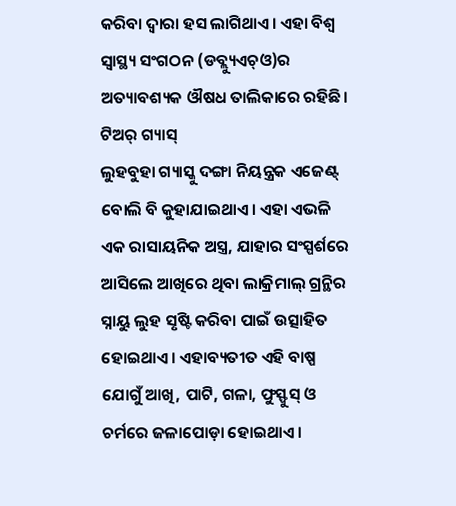କରିବା ଦ୍ବାରା ହସ ଲାଗିଥାଏ। ଏହା ବିଶ୍ୱ ସ୍ୱାସ୍ଥ୍ୟ ସଂଗଠନ (ଡବ୍ଲ୍ୟୁଏଚ୍ଓ)ର ଅତ୍ୟାବଶ୍ୟକ ଔଷଧ ତାଲିକାରେ ରହିଛି।
ଟିଅର୍ ଗ୍ୟାସ୍
ଲୁହବୁହା ଗ୍ୟାସ୍କୁ ଦଙ୍ଗା ନିୟନ୍ତ୍ରକ ଏଜେଣ୍ଟ୍ ବୋଲି ବି କୁହାଯାଇଥାଏ। ଏହା ଏଭଳି ଏକ ରାସାୟନିକ ଅସ୍ତ୍ର, ଯାହାର ସଂସ୍ପର୍ଶରେ ଆସିଲେ ଆଖିରେ ଥିବା ଲାକ୍ରିମାଲ୍ ଗ୍ରନ୍ଥିର ସ୍ନାୟୁ ଲୁହ ସୃଷ୍ଟି କରିବା ପାଇଁ ଉତ୍ସାହିତ ହୋଇଥାଏ। ଏହାବ୍ୟତୀତ ଏହି ବାଷ୍ପ ଯୋଗୁଁ ଆଖି, ପାଟି, ଗଳା, ଫୁସ୍ଫୁସ୍ ଓ ଚର୍ମରେ ଜଳାପୋଡ଼ା ହୋଇଥାଏ।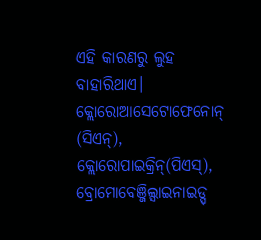ଏହି କାରଣରୁ ଲୁହ ବାହାରିଥାଏ। କ୍ଲୋରୋଆସେଟୋଫେନୋନ୍ (ସିଏନ୍), କ୍ଲୋରୋପାଇକ୍ରିନ୍(ପିଏସ୍), ବ୍ରୋମୋବେଞ୍ଜିଲ୍ସାଇନାଇଡ୍ସ୍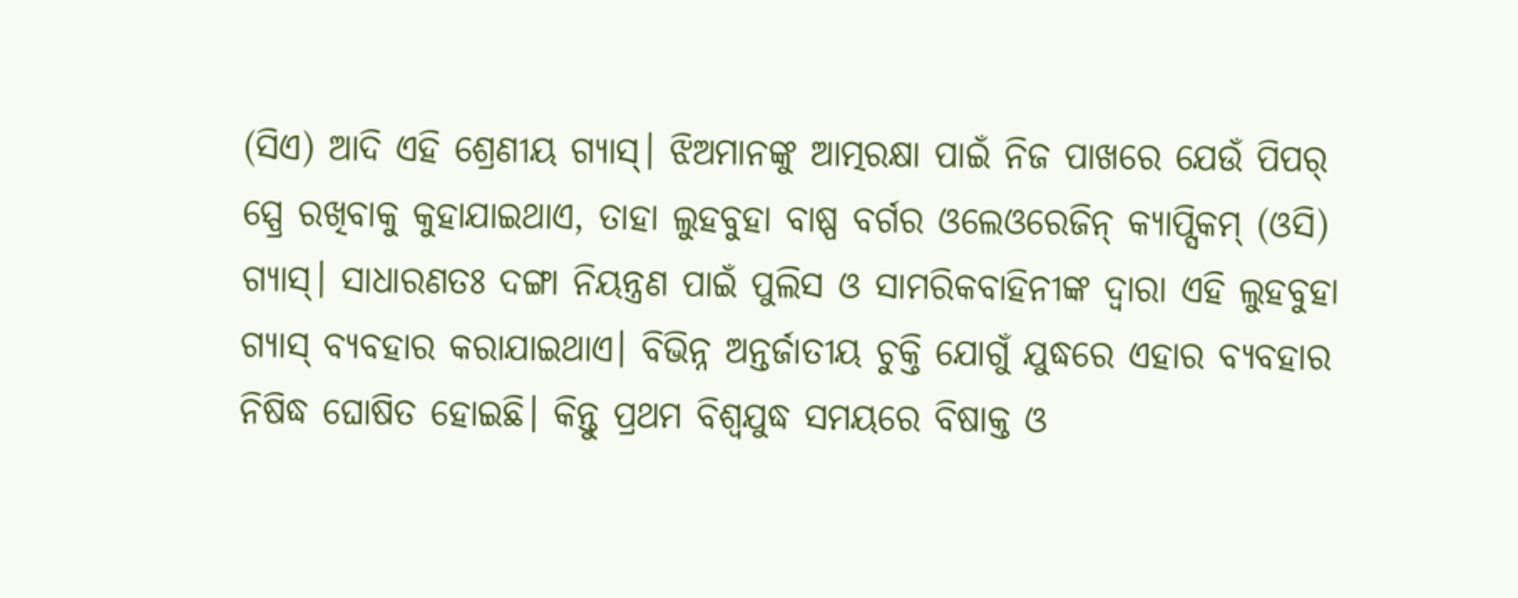(ସିଏ) ଆଦି ଏହି ଶ୍ରେଣୀୟ ଗ୍ୟାସ୍। ଝିଅମାନଙ୍କୁ ଆତ୍ମରକ୍ଷା ପାଇଁ ନିଜ ପାଖରେ ଯେଉଁ ପିପର୍ ସ୍ପ୍ରେ ରଖିବାକୁ କୁହାଯାଇଥାଏ, ତାହା ଲୁହବୁହା ବାଷ୍ପ ବର୍ଗର ଓଲେଓରେଜିନ୍ କ୍ୟାପ୍ସିକମ୍ (ଓସି) ଗ୍ୟାସ୍। ସାଧାରଣତଃ ଦଙ୍ଗା ନିୟନ୍ତ୍ରଣ ପାଇଁ ପୁଲିସ ଓ ସାମରିକବାହିନୀଙ୍କ ଦ୍ୱାରା ଏହି ଲୁହବୁହା ଗ୍ୟାସ୍ ବ୍ୟବହାର କରାଯାଇଥାଏ। ବିଭିନ୍ନ ଅନ୍ତର୍ଜାତୀୟ ଚୁକ୍ତି ଯୋଗୁଁ ଯୁଦ୍ଧରେ ଏହାର ବ୍ୟବହାର ନିଷିଦ୍ଧ ଘୋଷିତ ହୋଇଛି। କିନ୍ତୁ ପ୍ରଥମ ବିଶ୍ୱଯୁଦ୍ଧ ସମୟରେ ବିଷାକ୍ତ ଓ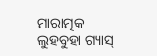ମାରାତ୍ମକ ଲୁହବୁହା ଗ୍ୟାସ୍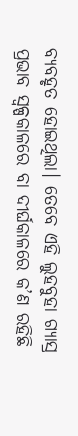ବ୍ୟବହୃତ ହୋଇଥିଲା। ତେବେ ଏହି ଲୁହବୁହା ଗ୍ୟାସ୍ର ପ୍ରଭାବ ସ୍ବଳ୍ପକାଳରେ ବା ଦୀର୍ଘକାଳରେ କ’ଣ ରହିଛି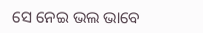ସେ ନେଇ ଭଲ ଭାବେ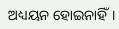ଅଧ୍ୟୟନ ହୋଇନାହିଁ।